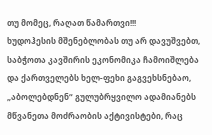თუ მომეც, რაღათ წამართვი!!!
ხუდოჰესის მშენებლობას თუ არ დავუშვებთ, საბჭოთა კავშირის ეკონომიკა ჩამოიშლება და ქართველებს ხელ-ფეხი გაგვეხსნებაო, „აბოლებდნენ“ გულუბრყვილო ადამიანებს მწვანეთა მოძრაობის აქტივისტები, რაც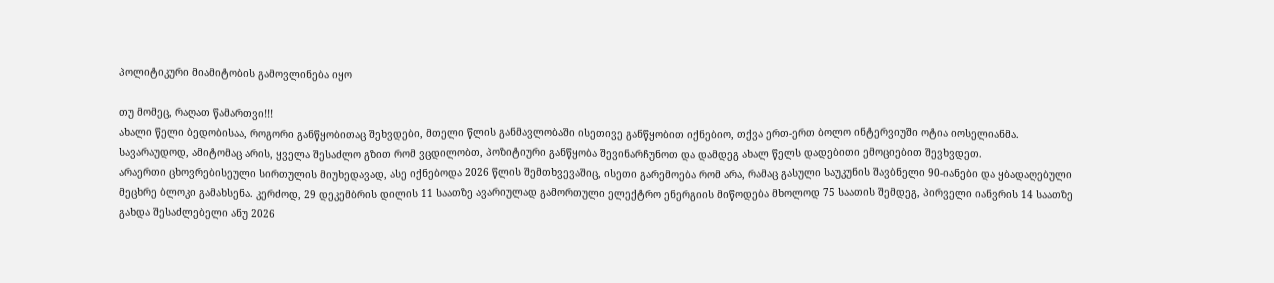პოლიტიკური მიამიტობის გამოვლინება იყო

თუ მომეც, რაღათ წამართვი!!!
ახალი წელი ბედობისაა, როგორი განწყობითაც შეხვდები, მთელი წლის განმავლობაში ისეთივე განწყობით იქნებიო, თქვა ერთ-ერთ ბოლო ინტერვიუში ოტია იოსელიანმა.
სავარაუდოდ, ამიტომაც არის, ყველა შესაძლო გზით რომ ვცდილობთ, პოზიტიური განწყობა შევინარჩუნოთ და დამდეგ ახალ წელს დადებითი ემოციებით შევხვდეთ.
არაერთი ცხოვრებისეული სირთულის მიუხედავად, ასე იქნებოდა 2026 წლის შემთხვევაშიც, ისეთი გარემოება რომ არა, რამაც გასული საუკუნის შავბნელი 90-იანები და ყბადაღებული მეცხრე ბლოკი გამახსენა. კერძოდ, 29 დეკემბრის დილის 11 საათზე ავარიულად გამორთული ელექტრო ენერგიის მიწოდება მხოლოდ 75 საათის შემდეგ, პირველი იანვრის 14 საათზე გახდა შესაძლებელი ანუ 2026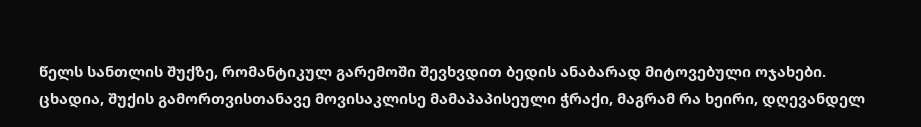წელს სანთლის შუქზე, რომანტიკულ გარემოში შევხვდით ბედის ანაბარად მიტოვებული ოჯახები.
ცხადია, შუქის გამორთვისთანავე მოვისაკლისე მამაპაპისეული ჭრაქი, მაგრამ რა ხეირი, დღევანდელ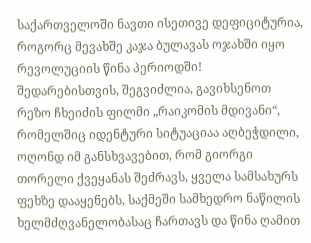საქართველოში ნავთი ისეთივე დეფიციტურია, როგორც მევახშე კაჯა ბულავას ოჯახში იყო რევოლუციის წინა პერიოდში!
შედარებისთვის, შეგვიძლია, გავიხსენოთ რეზო ჩხეიძის ფილმი „რაიკომის მდივანი“, რომელშიც იდენტური სიტუაციაა აღბეჭდილი, ოღონდ იმ განსხვავებით, რომ გიორგი თორელი ქვეყანას შეძრავს, ყველა სამსახურს ფეხზე დააყენებს, საქმეში სამხედრო ნაწილის ხელმძღვანელობასაც ჩართავს და წინა ღამით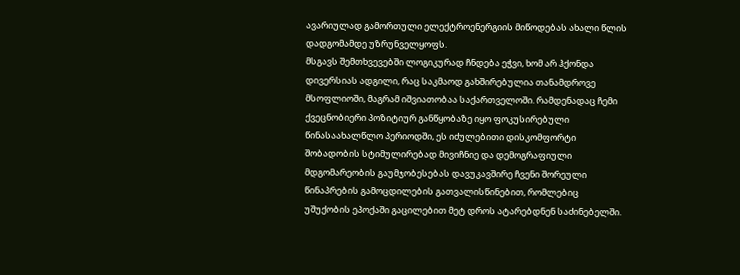ავარიულად გამორთული ელექტროენერგიის მიწოდებას ახალი წლის დადგომამდე უზრუნველყოფს.
მსგავს შემთხვევებში ლოგიკურად ჩნდება ეჭვი, ხომ არ ჰქონდა დივერსიას ადგილი, რაც საკმაოდ გახშირებულია თანამდროვე მსოფლიოში, მაგრამ იშვიათობაა საქართველოში. რამდენადაც ჩემი ქვეცნობიერი პოზიტიურ განწყობაზე იყო ფოკუსირებული წინასაახალწლო პერიოდში, ეს იძულებითი დისკომფორტი შობადობის სტიმულირებად მივიჩნიე და დემოგრაფიული მდგომარეობის გაუმჯობესებას დავუკავშირე ჩვენი შორეული წინაპრების გამოცდილების გათვალისწინებით, რომლებიც უშუქობის ეპოქაში გაცილებით მეტ დროს ატარებდნენ საძინებელში.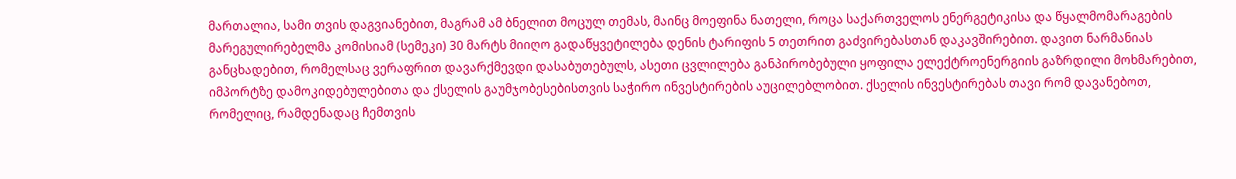მართალია, სამი თვის დაგვიანებით, მაგრამ ამ ბნელით მოცულ თემას, მაინც მოეფინა ნათელი, როცა საქართველოს ენერგეტიკისა და წყალმომარაგების მარეგულირებელმა კომისიამ (სემეკი) 30 მარტს მიიღო გადაწყვეტილება დენის ტარიფის 5 თეთრით გაძვირებასთან დაკავშირებით. დავით ნარმანიას განცხადებით, რომელსაც ვერაფრით დავარქმევდი დასაბუთებულს, ასეთი ცვლილება განპირობებული ყოფილა ელექტროენერგიის გაზრდილი მოხმარებით, იმპორტზე დამოკიდებულებითა და ქსელის გაუმჯობესებისთვის საჭირო ინვესტირების აუცილებლობით. ქსელის ინვესტირებას თავი რომ დავანებოთ, რომელიც, რამდენადაც ჩემთვის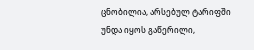ცნობილია, არსებულ ტარიფში უნდა იყოს გაწერილი,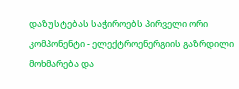დაზუსტებას საჭიროებს პირველი ორი კომპონენტი - ელექტროენერგიის გაზრდილი მოხმარება და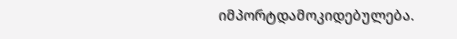იმპორტდამოკიდებულება.